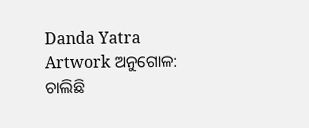Danda Yatra Artwork ଅନୁଗୋଳ: ଚାଲିଛି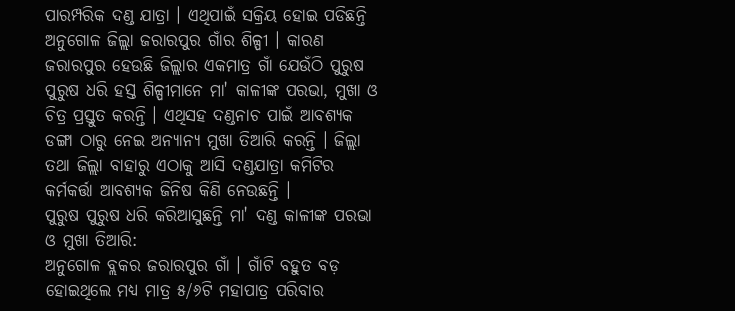ପାରମ୍ପରିକ ଦଣ୍ଡ ଯାତ୍ରା । ଏଥିପାଇଁ ସକ୍ରିୟ ହୋଇ ପଡିଛନ୍ତି ଅନୁଗୋଳ ଜିଲ୍ଲା ଜରାରପୁର ଗାଁର ଶିଳ୍ପୀ । କାରଣ ଜରାରପୁର ହେଉଛି ଜିଲ୍ଲାର ଏକମାତ୍ର ଗାଁ ଯେଉଁଠି ପୁରୁଷ ପୁରୁଷ ଧରି ହସ୍ତ ଶିଳ୍ପୀମାନେ ମା' କାଳୀଙ୍କ ପରଭା, ମୁଖା ଓ ଚିତ୍ର ପ୍ରସ୍ତୁତ କରନ୍ତି । ଏଥିସହ ଦଣ୍ଡନାଚ ପାଇଁ ଆବଶ୍ୟକ ଡଙ୍ଗା ଠାରୁ ନେଇ ଅନ୍ୟାନ୍ୟ ମୁଖା ତିଆରି କରନ୍ତି । ଜିଲ୍ଲା ତଥା ଜିଲ୍ଲା ବାହାରୁ ଏଠାକୁ ଆସି ଦଣ୍ଡଯାତ୍ରା କମିଟିର କର୍ମକର୍ତ୍ତା ଆବଶ୍ୟକ ଜିନିଷ କିଣି ନେଉଛନ୍ତି ।
ପୁରୁଷ ପୁରୁଷ ଧରି କରିଆସୁଛନ୍ତି ମା' ଦଣ୍ଡ କାଳୀଙ୍କ ପରଭା ଓ ମୁଖା ତିଆରି:
ଅନୁଗୋଳ ବ୍ଲକର ଜରାରପୁର ଗାଁ । ଗାଁଟି ବହୁତ ବଡ଼ ହୋଇଥିଲେ ମଧ୍ୟ ମାତ୍ର ୫/୬ଟି ମହାପାତ୍ର ପରିବାର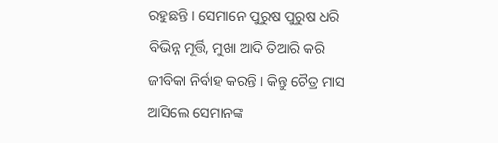ରହୁଛନ୍ତି । ସେମାନେ ପୁରୁଷ ପୁରୁଷ ଧରି ବିଭିନ୍ନ ମୂର୍ତ୍ତି, ମୁଖା ଆଦି ତିଆରି କରି ଜୀବିକା ନିର୍ବାହ କରନ୍ତି । କିନ୍ତୁ ଚୈତ୍ର ମାସ ଆସିଲେ ସେମାନଙ୍କ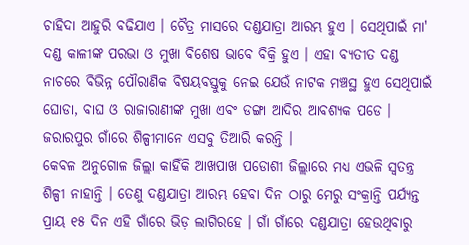ଚାହିଦା ଆହୁରି ବଢିଯାଏ । ଚୈତ୍ର ମାସରେ ଦଣ୍ଡଯାତ୍ରା ଆରମ୍ଭ ହୁଏ । ସେଥିପାଇଁ ମା' ଦଣ୍ଡ କାଳୀଙ୍କ ପରଭା ଓ ମୁଖା ବିଶେଷ ଭାବେ ବିକ୍ରି ହୁଏ । ଏହା ବ୍ୟତୀତ ଦଣ୍ଡ ନାଚରେ ବିଭିନ୍ନ ପୌରାଣିକ ବିଷୟବସ୍ତୁକୁ ନେଇ ଯେଉଁ ନାଟକ ମଞ୍ଚସ୍ଥ ହୁଏ ସେଥିପାଇଁ ଘୋଡା, ବାଘ ଓ ରାଜାରାଣୀଙ୍କ ମୁଖା ଏବଂ ଡଙ୍ଗା ଆଦିର ଆବଶ୍ୟକ ପଡେ । ଜରାରପୁର ଗାଁରେ ଶିଳ୍ପୀମାନେ ଏସବୁ ତିଆରି କରନ୍ତି ।
କେବଳ ଅନୁଗୋଳ ଜିଲ୍ଲା କାହିଁକି ଆଖପାଖ ପଡୋଶୀ ଜିଲ୍ଲାରେ ମଧ୍ୟ ଏଭଳି ସ୍ୱତନ୍ତ୍ର ଶିଳ୍ପୀ ନାହାନ୍ତି । ତେଣୁ ଦଣ୍ଡଯାତ୍ରା ଆରମ୍ଭ ହେବା ଦିନ ଠାରୁ ମେରୁ ସଂକ୍ରାନ୍ତି ପର୍ଯ୍ୟନ୍ତ ପ୍ରାୟ ୧୫ ଦିନ ଏହି ଗାଁରେ ଭିଡ଼ ଲାଗିରହେ । ଗାଁ ଗାଁରେ ଦଣ୍ଡଯାତ୍ରା ହେଉଥିବାରୁ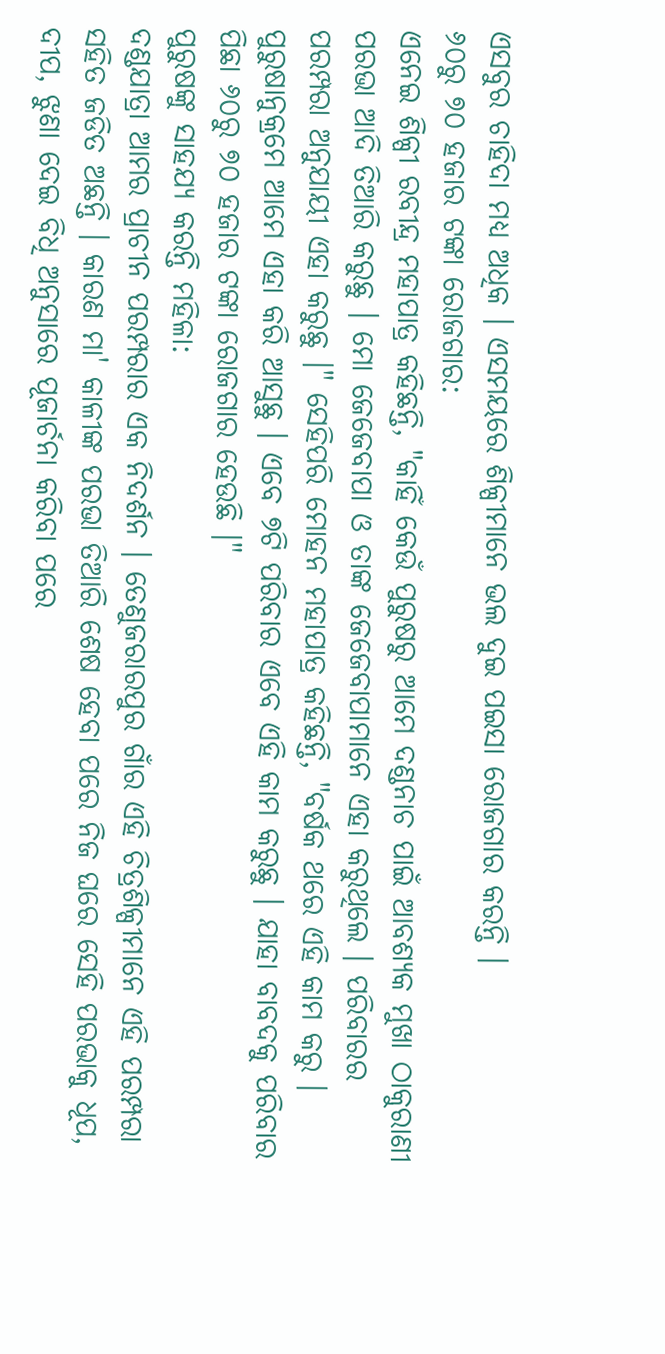ଏସବୁର ଚାହିଦା ମଧ୍ୟ ଅଧିକ । ଏସମୟରେ ଶିଳ୍ପୀମାନେ ଭଲ ଦୁଇ ପଇସା ରୋଜଗାର କରନ୍ତି ।
୬୦ରୁ ୭୦ ହଜାର ଟଙ୍କା ରୋଜଗାର:
ଏନେଇ ଶିଳ୍ପୀ ରବୀନ୍ଦ୍ର ମହାପାତ୍ର କହିଛନ୍ତି, "କାହିଁ କେଉଁ ପୁରୁଷରୁ ଆମେ ଦଣ୍ଡନାଚ ପାଇଁ ଆବଶ୍ୟକ ମୁଖା ଠାକୁରାଣୀ ପରଭା ଆଦି ତିଆରି କରୁଛୁ । ମୋ ଜେଜେବାପା ଓ ତାଙ୍କ ଜେଜେବାପାମାନେ ଏହା କରୁଥିଲେ । ପରିବାରର ପରମ୍ପରା ଅନୁଯାୟୀ ଏହା କରୁଛୁ ।" ସେହିପରି ମୋହନ ମହାପାତ୍ର କହିଛନ୍ତି, "ବର୍ଷକ ଥରେ ଏହି କାମ କରୁ । ପୁରୁଷାନୁକ୍ରମେ ଆମେ ଏହା କରି ଆସୁଛୁ । ଏବେ ୭ଟି ପରିବାର ଏବେ ଏହି କାମ କରୁଛୁ । ଯାହା ବାବଦକୁ ପରିବାର ପିଛା ୬୦ରୁ ୭୦ ହଜାର ଟଙ୍କା ରୋଜଗାର ହେଉଛି ।"
ପୁରୁଷଙ୍କୁ ସାହଯ୍ୟ କରନ୍ତି ମହିଳା:
ଦଣ୍ଡଯାତ୍ରା ଆମର ପ୍ରାଚୀନ ପରମ୍ପରାର ଏକ ନିଦର୍ଶନ । ତେଣୁଜରାରପୁର ଗାଁର ଏହି ଚିତ୍ରଶିଳ୍ପୀମାନେ ଏହି ପରମ୍ପରା ସହିତ ଜଡିତ ଅଛନ୍ତି । କାରଣ ମା' କାଳୀଙ୍କ ପରଭା ତିଆରି ଶେଷ ହେବା ପରେ ନିଜ ଘରେ ସେହି ପରଭାକୁ ଧୂପ, ଦୀପ, ଝୁଣା ଦେଇ ବିଧି ଅନୁସାରେ ପୂଜାର୍ଚନା କରିବା ପରେ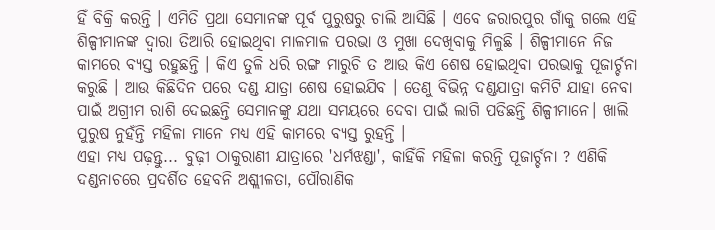ହିଁ ବିକ୍ରି କରନ୍ତି । ଏମିତି ପ୍ରଥା ସେମାନଙ୍କ ପୂର୍ବ ପୁରୁଷରୁ ଚାଲି ଆସିଛି । ଏବେ ଜରାରପୁର ଗାଁକୁ ଗଲେ ଏହି ଶିଳ୍ପୀମାନଙ୍କ ଦ୍ୱାରା ତିଆରି ହୋଇଥିବା ମାଳମାଳ ପରଭା ଓ ମୁଖା ଦେଖିବାକୁ ମିଳୁଛି । ଶିଳ୍ପୀମାନେ ନିଜ କାମରେ ବ୍ୟସ୍ତ ରହୁଛନ୍ତି । କିଏ ତୁଳି ଧରି ରଙ୍ଗ ମାରୁଚି ତ ଆଉ କିଏ ଶେଷ ହୋଇଥିବା ପରଭାକୁ ପୂଜାର୍ଚ୍ଚନା କରୁଛି । ଆଉ କିଛିଦିନ ପରେ ଦଣ୍ଡ ଯାତ୍ରା ଶେଷ ହୋଇଯିବ । ତେଣୁ ବିଭିନ୍ନ ଦଣ୍ଡଯାତ୍ରା କମିଟି ଯାହା ନେବା ପାଇଁ ଅଗ୍ରୀମ ରାଶି ଦେଇଛନ୍ତି ସେମାନଙ୍କୁ ଯଥା ସମୟରେ ଦେବା ପାଇଁ ଲାଗି ପଡିଛନ୍ତି ଶିଳ୍ପୀମାନେ। ଖାଲି ପୁରୁଷ ନୁହଁନ୍ତି ମହିଳା ମାନେ ମଧ୍ୟ ଏହି କାମରେ ବ୍ୟସ୍ତ ରୁହନ୍ତି ।
ଏହା ମଧ୍ୟ ପଢ଼ନ୍ତୁ... ବୁଢ଼ୀ ଠାକୁରାଣୀ ଯାତ୍ରାରେ 'ଧର୍ମଝଣ୍ଡା', କାହିଁକି ମହିଳା କରନ୍ତି ପୂଜାର୍ଚ୍ଚନା ? ଏଣିକି ଦଣ୍ଡନାଚରେ ପ୍ରଦର୍ଶିତ ହେବନି ଅଶ୍ଲୀଳତା, ପୌରାଣିକ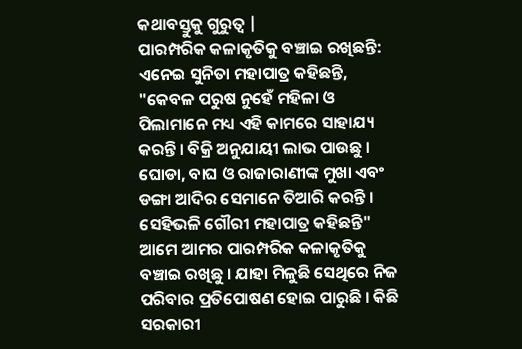କଥାବସ୍ତୁକୁ ଗୁରୁତ୍ବ |
ପାରମ୍ପରିକ କଳାକୃତିକୁ ବଞ୍ଚାଇ ରଖିଛନ୍ତି:
ଏନେଇ ସୁନିତା ମହାପାତ୍ର କହିଛନ୍ତି, "କେବଳ ପରୁଷ ନୁହେଁ ମହିଳା ଓ ପିଲାମାନେ ମଧ୍ୟ ଏହି କାମରେ ସାହାଯ୍ୟ କରନ୍ତି । ବିକ୍ରି ଅନୁଯାୟୀ ଲାଭ ପାଉଛୁ । ଘୋଡା, ବାଘ ଓ ରାଜାରାଣୀଙ୍କ ମୁଖା ଏବଂ ଡଙ୍ଗା ଆଦିର ସେମାନେ ତିଆରି କରନ୍ତି । ସେହିଭଳି ଗୌରୀ ମହାପାତ୍ର କହିଛନ୍ତି" ଆମେ ଆମର ପାରମ୍ପରିକ କଳାକୃତିକୁ ବଞ୍ଚାଇ ରଖିଛୁ । ଯାହା ମିଳୁଛି ସେଥିରେ ନିଜ ପରିବାର ପ୍ରତିପୋଷଣ ହୋଇ ପାରୁଛି । କିଛି ସରକାରୀ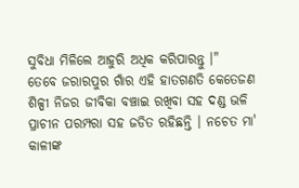ସୁବିଧା ମିଳିଲେ ଆହୁରି ଅଧିକ କରିପାରନ୍ତୁ ।"
ତେବେ ଜରାରପୁର ଗାଁର ଏହି ହାତଗଣତି କେତେଜଣ ଶିଳ୍ପୀ ନିଜର ଜୀବିକା ବଞ୍ଚାଇ ରଖିବା ସହ ଦଣ୍ଡ ଭଳି ପ୍ରାଚୀନ ପରମ୍ପରା ସହ ଜଡିତ ରହିଛନ୍ତି । ନଚେତ ମା' କାଳୀଙ୍କ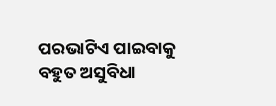ପରଭାଟିଏ ପାଇବାକୁ ବହୁତ ଅସୁବିଧା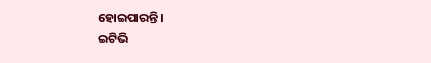ହୋଇପାରନ୍ତି ।
ଇଟିଭି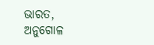ଭାରତ, ଅନୁଗୋଳ